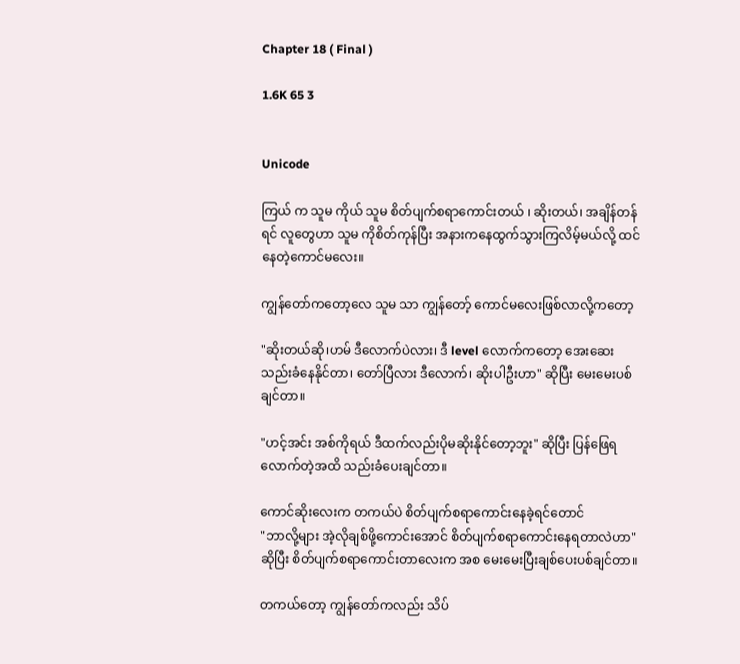Chapter 18 ( Final )

1.6K 65 3


Unicode

ကြယ် က သူမ ကိုယ် သူမ စိတ်ပျက်စရာကောင်းတယ် ၊ ဆိုးတယ်၊ အချိန်တန်ရင် လူတွေဟာ သူမ ကိုစိတ်ကုန်ပြီး အနားကနေထွက်သွားကြလိမ့်မယ်လို့ ထင်နေတဲ့ကောင်မလေး။

ကျွန်တော်ကတော့လေ သူမ သာ ကျွန်တော့် ကောင်မလေးဖြစ်လာလို့ကတော့

"ဆိုးတယ်ဆို၊ဟမ် ဒီလောက်ပဲလား၊ ဒီ level လောက်ကတော့ အေးဆေးသည်းခံနေနိုင်တာ၊ တော်ပြီလား ဒီလောက်၊ ဆိုးပါဦးဟာ" ဆိုပြီး မေးမေးပစ်ချင်တာ။

"ဟင့်အင်း အစ်ကိုရယ် ဒီထက်လည်းပိုမဆိုးနိုင်တော့ဘူး" ဆိုပြီး ပြန်ဖြေရလောက်တဲ့အထိ သည်းခံပေးချင်တာ။

ကောင်ဆိုးလေးက တကယ်ပဲ စိတ်ပျက်စရာကောင်းနေခဲ့ရင်တောင်
"ဘာလို့များ အဲ့လိုချစ်ဖို့ကောင်း‌အောင် စိတ်ပျက်စရာကောင်းနေရတာလဲဟာ" ဆိုပြီး စိတ်ပျက်စရာကောင်းတာလေးက အစ မေးမေးပြီးချစ်ပေးပစ်ချင်တာ။

တကယ်တော့ ကျွန်တော်ကလည်း သိပ်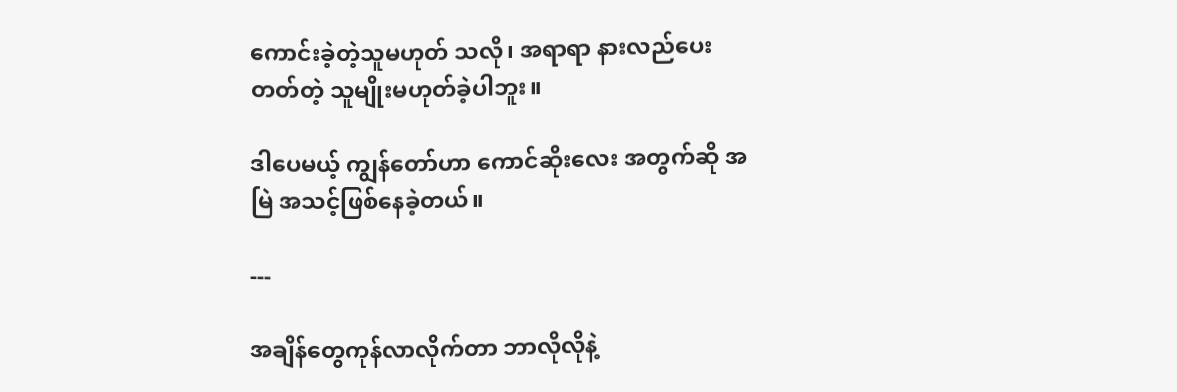ကောင်းခဲ့တဲ့သူမဟုတ် သလို၊ အရာရာ နားလည်ပေးတတ်တဲ့ သူမျိုးမဟုတ်ခဲ့ပါဘူး။

ဒါပေမယ့် ကျွန်တော်ဟာ ကောင်ဆိုးလေး အတွက်ဆို အမြဲ အသင့်ဖြစ်နေခဲ့တယ်။

---

အချိန်တွေကုန်လာလိုက်တာ ဘာလိုလိုနဲ့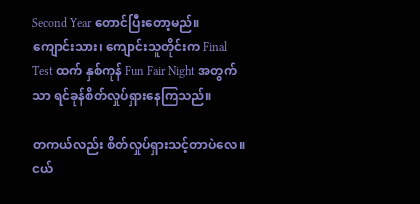Second Year တောင်ပြီးတော့မည်။
ကျောင်းသား၊ ကျောင်းသူတိုင်းက Final Test ထက် နှစ်ကုန် Fun Fair Night အတွက်သာ ရင်ခုန်စိတ်လှုပ်ရှားနေကြသည်။

တကယ်လည်း စိတ်လှုပ်ရှားသင့်တာပဲလေ။
ငယ်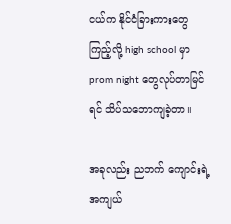ငယ်က နိုင်ငံခြားကားတွေကြည့်လို့ high school မှာ prom night တွေလုပ်တာမြင်ရင် သိပ်သဘောကျခဲ့တာ။

အခုလည်း ညဘက် ကျောင်းရဲ့ အကျယ်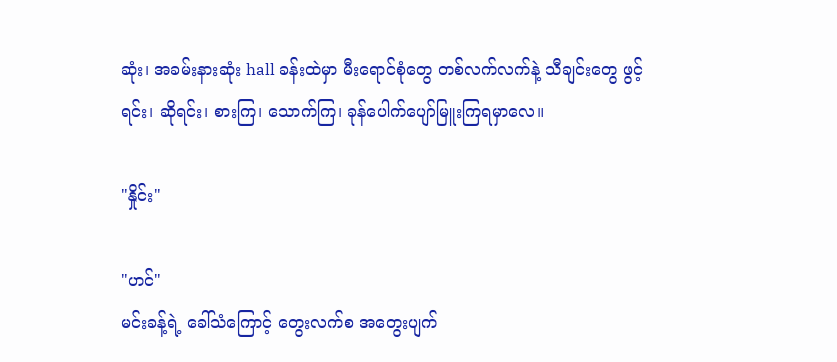ဆုံး၊ အခမ်းနားဆုံး hall ခန်းထဲမှာ မီးရောင်စုံတွေ တစ်လက်လက်နဲ့ သီချင်းတွေ ဖွင့်ရင်း၊ ဆိုရင်း၊ စားကြ၊ သောက်ကြ၊ ခုန်ပေါက်ပျော်မြူးကြရမှာလေ။

"နှိုင်း"

"ဟင်"
မင်းခန့်ရဲ့ ခေါ်သံကြောင့် တွေးလက်စ အတွေးပျက်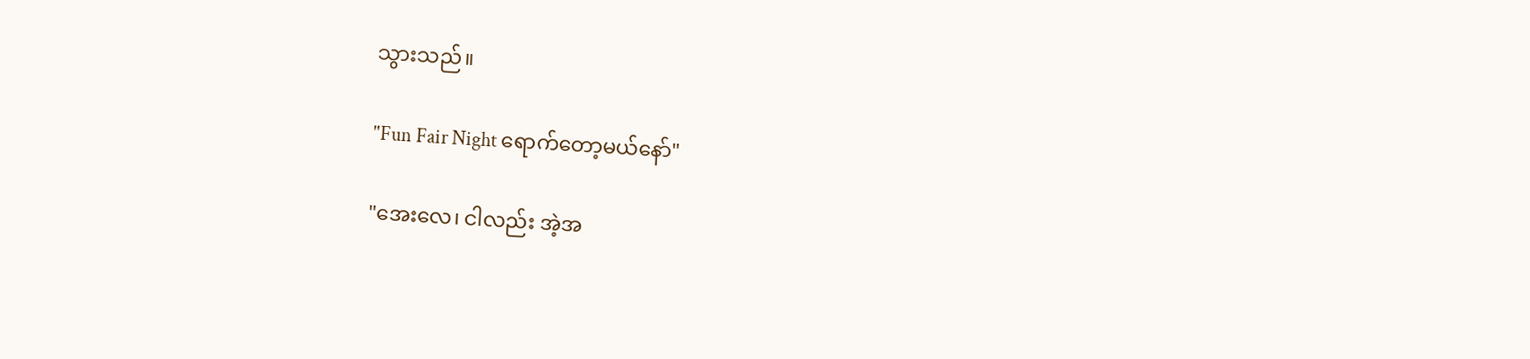သွားသည်။

"Fun Fair Night ရောက်တော့မယ်နော်"

"အေးလေ၊ ငါလည်း အဲ့အ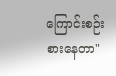ကြောင်းစဉ်းစားနေတာ"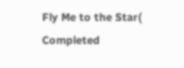Fly Me to the Star( Completed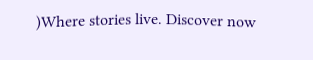)Where stories live. Discover now